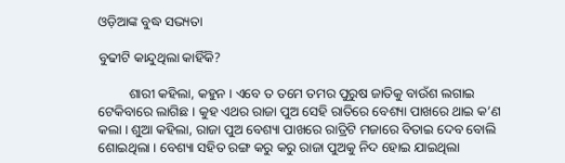ଓଡ଼ିଆଙ୍କ ବୁଦ୍ଧ ସଭ୍ୟତା

ବୁଢୀଟି କାନ୍ଦୁଥିଲା କାହିଁକି?

         ଶାରୀ କହିଲା, କହୁନ । ଏବେ ତ ତମେ ତମର ପୁରୁଷ ଜାତିକୁ ବାଉଁଶ ଲଗାଇ ଟେକିବାରେ ଲାଗିଛ । କୁହ ଏଥର ରାଜା ପୁଅ ସେହି ରାତିରେ ବେଶ୍ୟା ପାଖରେ ଥାଇ କ’ଣ କଲା । ଶୁଆ କହିଲା, ରାଜା ପୁଅ ବେଶ୍ୟା ପାଖରେ ରାତ୍ରିଟି ମଜାରେ ବିତାଇ ଦେବ ବୋଲି ଶୋଇଥିଲା । ବେଶ୍ୟା ସହିତ ରଙ୍ଗ କରୁ କରୁ ରାଜା ପୁଅକୁ ନିଦ ହୋଇ ଯାଇଥିଲା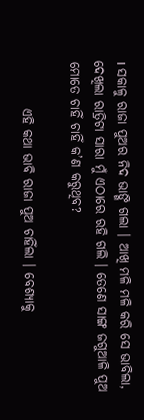। ସକାଳୁ ରାଜା ପୁଅର ନିଦ ଭାଙ୍ଗି ଗଲା । ଆଖି ମଳି ମଳି କରି ସେ ଭାବିଲା, ଦେଖିଲା ରାତ୍ରିଟା ସାରା ମୁଁ ଏଠାରେ ରହି ଗଲି । ତେଣେ ସାଙ୍ଗ ଜଗୁଆଳି ପୁଅ ମୋତେ ଚାହିଁ ଚାହିଁ କ’ଣ କରୁଥିବ?

         ଏହି କଥା ଭାବି ରାଜା ପୁଅ ଚାହିଁଲା । ବେଶ୍ୟାକୁ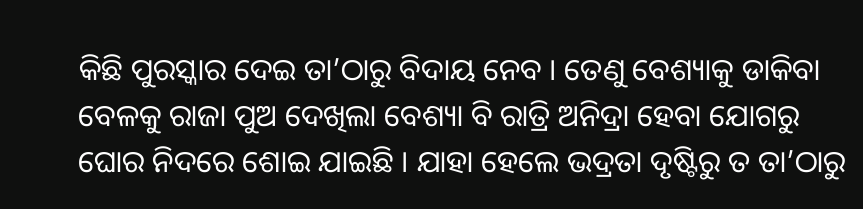କିଛି ପୁରସ୍କାର ଦେଇ ତା’ଠାରୁ ବିଦାୟ ନେବ । ତେଣୁ ବେଶ୍ୟାକୁ ଡାକିବା ବେଳକୁ ରାଜା ପୁଅ ଦେଖିଲା ବେଶ୍ୟା ବି ରାତ୍ରି ଅନିଦ୍ରା ହେବା ଯୋଗରୁ ଘୋର ନିଦରେ ଶୋଇ ଯାଇଛି । ଯାହା ହେଲେ ଭଦ୍ରତା ଦୃଷ୍ଟିରୁ ତ ତା’ଠାରୁ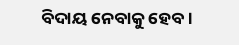ବିଦାୟ ନେବାକୁ ହେବ ।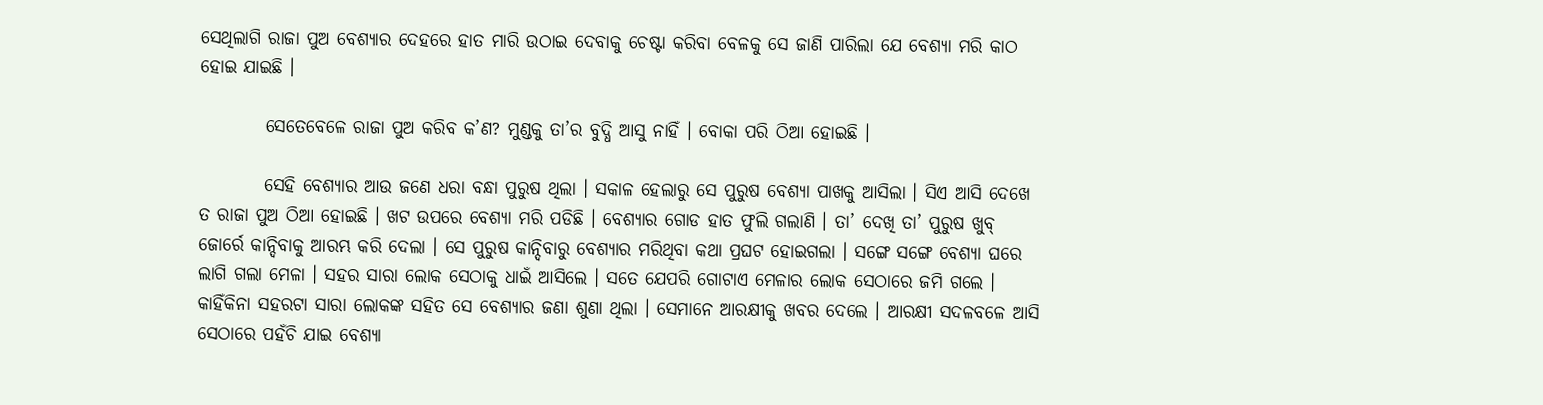ସେଥିଲାଗି ରାଜା ପୁଅ ବେଶ୍ୟାର ଦେହରେ ହାତ ମାରି ଉଠାଇ ଦେବାକୁ ଚେଷ୍ଟା କରିବା ବେଳକୁ ସେ ଜାଣି ପାରିଲା ଯେ ବେଶ୍ୟା ମରି କାଠ ହୋଇ ଯାଇଛି ।

         ସେତେବେଳେ ରାଜା ପୁଅ କରିବ କ’ଣ? ମୁଣ୍ଡକୁ ତା’ର ବୁଦ୍ଧି ଆସୁ ନାହିଁ । ବୋକା ପରି ଠିଆ ହୋଇଛି ।

         ସେହି ବେଶ୍ୟାର ଆଉ ଜଣେ ଧରା ବନ୍ଧା ପୁରୁଷ ଥିଲା । ସକାଳ ହେଲାରୁ ସେ ପୁରୁଷ ବେଶ୍ୟା ପାଖକୁ ଆସିଲା । ସିଏ ଆସି ଦେଖେ ତ ରାଜା ପୁଅ ଠିଆ ହୋଇଛି । ଖଟ ଉପରେ ବେଶ୍ୟା ମରି ପଡିଛି । ବେଶ୍ୟାର ଗୋଡ ହାତ ଫୁଲି ଗଲାଣି । ତା’ ଦେଖି ତା’ ପୁରୁଷ ଖୁବ୍ ଜୋର୍ରେ କାନ୍ଦିବାକୁ ଆରମ୍ଭ କରି ଦେଲା । ସେ ପୁରୁଷ କାନ୍ଦିବାରୁ ବେଶ୍ୟାର ମରିଥିବା କଥା ପ୍ରଘଟ ହୋଇଗଲା । ସଙ୍ଗେ ସଙ୍ଗେ ବେଶ୍ୟା ଘରେ ଲାଗି ଗଲା ମେଳା । ସହର ସାରା ଲୋକ ସେଠାକୁ ଧାଇଁ ଆସିଲେ । ସତେ ଯେପରି ଗୋଟାଏ ମେଳାର ଲୋକ ସେଠାରେ ଜମି ଗଲେ । କାହିଁକିନା ସହରଟା ସାରା ଲୋକଙ୍କ ସହିତ ସେ ବେଶ୍ୟାର ଜଣା ଶୁଣା ଥିଲା । ସେମାନେ ଆରକ୍ଷୀକୁ ଖବର ଦେଲେ । ଆରକ୍ଷୀ ସଦଳବଳେ ଆସି ସେଠାରେ ପହଁଚି ଯାଇ ବେଶ୍ୟା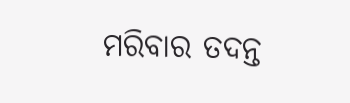ମରିବାର ତଦନ୍ତ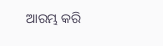ଆରମ୍ଭ କରି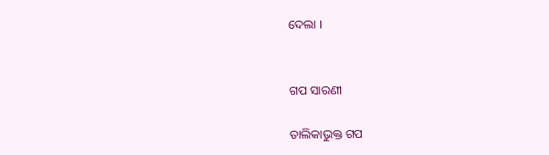ଦେଲା ।


ଗପ ସାରଣୀ

ତାଲିକାଭୁକ୍ତ ଗପ